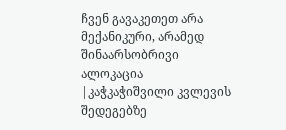ჩვენ გავაკეთეთ არა მექანიკური, არამედ შინაარსობრივი ალოკაცია |კაჭკაჭიშვილი კვლევის შედეგებზე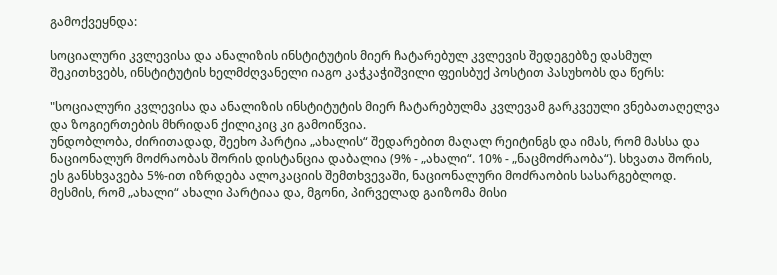გამოქვეყნდა:

სოციალური კვლევისა და ანალიზის ინსტიტუტის მიერ ჩატარებულ კვლევის შედეგებზე დასმულ შეკითხვებს, ინსტიტუტის ხელმძღვანელი იაგო კაჭკაჭიშვილი ფეისბუქ პოსტით პასუხობს და წერს:

"სოციალური კვლევისა და ანალიზის ინსტიტუტის მიერ ჩატარებულმა კვლევამ გარკვეული ვნებათაღელვა და ზოგიერთების მხრიდან ქილიკიც კი გამოიწვია.
უნდობლობა, ძირითადად, შეეხო პარტია „ახალის“ შედარებით მაღალ რეიტინგს და იმას, რომ მასსა და ნაციონალურ მოძრაობას შორის დისტანცია დაბალია (9% - „ახალი“. 10% - „ნაცმოძრაობა“). სხვათა შორის, ეს განსხვავება 5%-ით იზრდება ალოკაციის შემთხვევაში, ნაციონალური მოძრაობის სასარგებლოდ.
მესმის, რომ „ახალი“ ახალი პარტიაა და, მგონი, პირველად გაიზომა მისი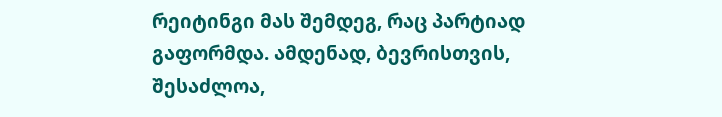რეიტინგი მას შემდეგ, რაც პარტიად გაფორმდა. ამდენად, ბევრისთვის, შესაძლოა,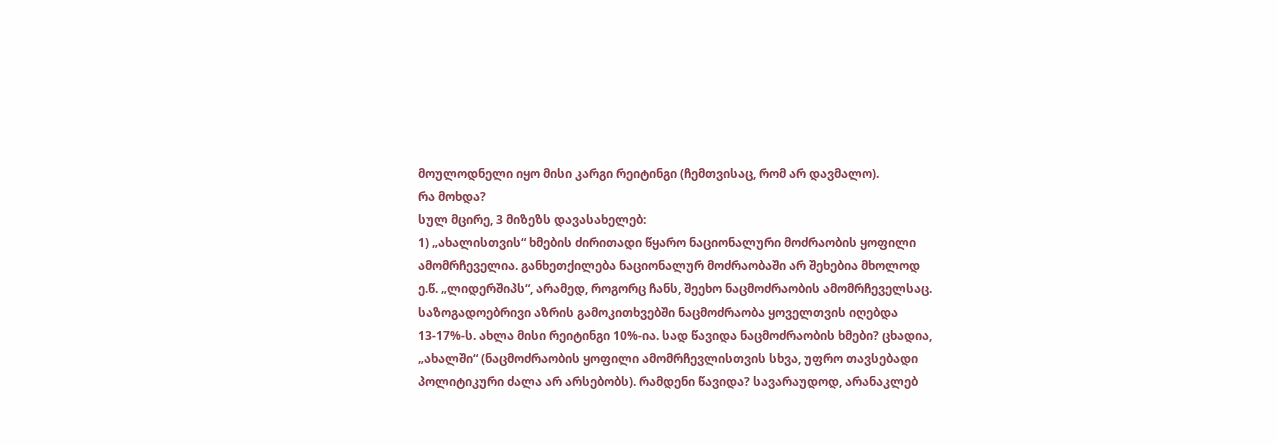მოულოდნელი იყო მისი კარგი რეიტინგი (ჩემთვისაც, რომ არ დავმალო).
რა მოხდა?
სულ მცირე, 3 მიზეზს დავასახელებ:
1) „ახალისთვის“ ხმების ძირითადი წყარო ნაციონალური მოძრაობის ყოფილი ამომრჩეველია. განხეთქილება ნაციონალურ მოძრაობაში არ შეხებია მხოლოდ ე.წ. „ლიდერშიპს“, არამედ, როგორც ჩანს, შეეხო ნაცმოძრაობის ამომრჩეველსაც. საზოგადოებრივი აზრის გამოკითხვებში ნაცმოძრაობა ყოველთვის იღებდა 13-17%-ს. ახლა მისი რეიტინგი 10%-ია. სად წავიდა ნაცმოძრაობის ხმები? ცხადია, „ახალში“ (ნაცმოძრაობის ყოფილი ამომრჩევლისთვის სხვა, უფრო თავსებადი პოლიტიკური ძალა არ არსებობს). რამდენი წავიდა? სავარაუდოდ, არანაკლებ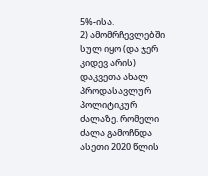5%-ისა.
2) ამომრჩევლებში სულ იყო (და ჯერ კიდევ არის) დაკვეთა ახალ პროდასავლურ პოლიტიკურ ძალაზე. რომელი ძალა გამოჩნდა ასეთი 2020 წლის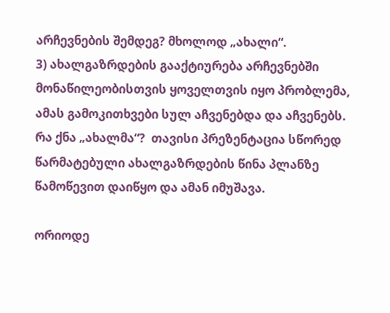არჩევნების შემდეგ? მხოლოდ „ახალი“.
3) ახალგაზრდების გააქტიურება არჩევნებში მონაწილეობისთვის ყოველთვის იყო პრობლემა, ამას გამოკითხვები სულ აჩვენებდა და აჩვენებს. რა ქნა „ახალმა“?  თავისი პრეზენტაცია სწორედ წარმატებული ახალგაზრდების წინა პლანზე წამოწევით დაიწყო და ამან იმუშავა.

ორიოდე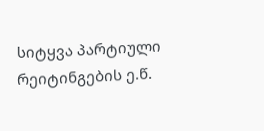სიტყვა პარტიული რეიტინგების ე.წ.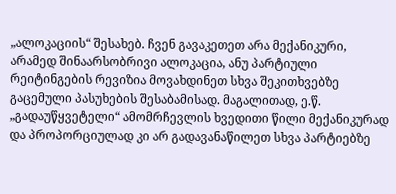„ალოკაციის“ შესახებ. ჩვენ გავაკეთეთ არა მექანიკური, არამედ შინაარსობრივი ალოკაცია, ანუ პარტიული რეიტინგების რევიზია მოვახდინეთ სხვა შეკითხვებზე გაცემული პასუხების შესაბამისად. მაგალითად, ე.წ. „გადაუწყვეტელი“ ამომრჩევლის ხვედითი წილი მექანიკურად და პროპორციულად კი არ გადავანაწილეთ სხვა პარტიებზე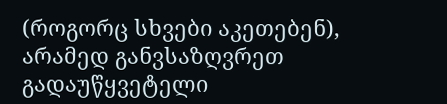(როგორც სხვები აკეთებენ), არამედ განვსაზღვრეთ გადაუწყვეტელი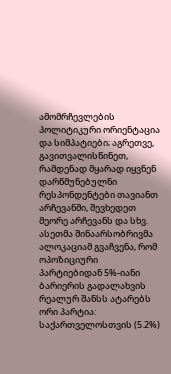ამომრჩევლების პოლიტიკური ორიენტაცია და სიმპატიები; აგრეთვე, გავითვალისწინეთ, რამდენად მყარად იყვნენ დარწმუნებულნი რესპონდენტები თავიანთ არჩევანში, შევხედეთ მეორე არჩევანს და სხვ.
ასეთმა შინაარსობრივმა ალოკაციამ გვაჩვენა, რომ ოპოზიციური პარტიებიდან 5%-იანი ბარიერის გადალახვის რეალურ შანსს ატარებს ორი პარტია: საქართველოსთვის (5.2%)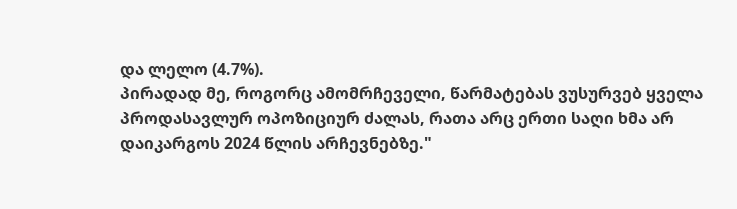და ლელო (4.7%).
პირადად მე, როგორც ამომრჩეველი, წარმატებას ვუსურვებ ყველა პროდასავლურ ოპოზიციურ ძალას, რათა არც ერთი საღი ხმა არ დაიკარგოს 2024 წლის არჩევნებზე."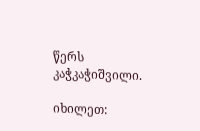წერს კაჭკაჭიშვილი.

იხილეთ: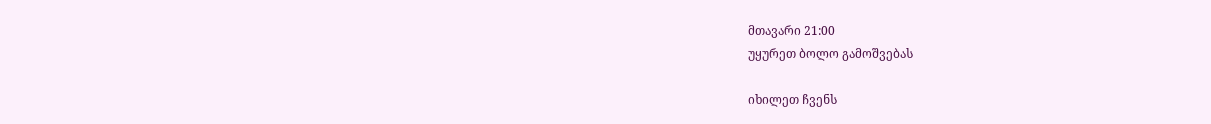მთავარი 21:00
უყურეთ ბოლო გამოშვებას

იხილეთ ჩვენს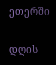ეთერში

დღის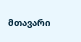მთავარი